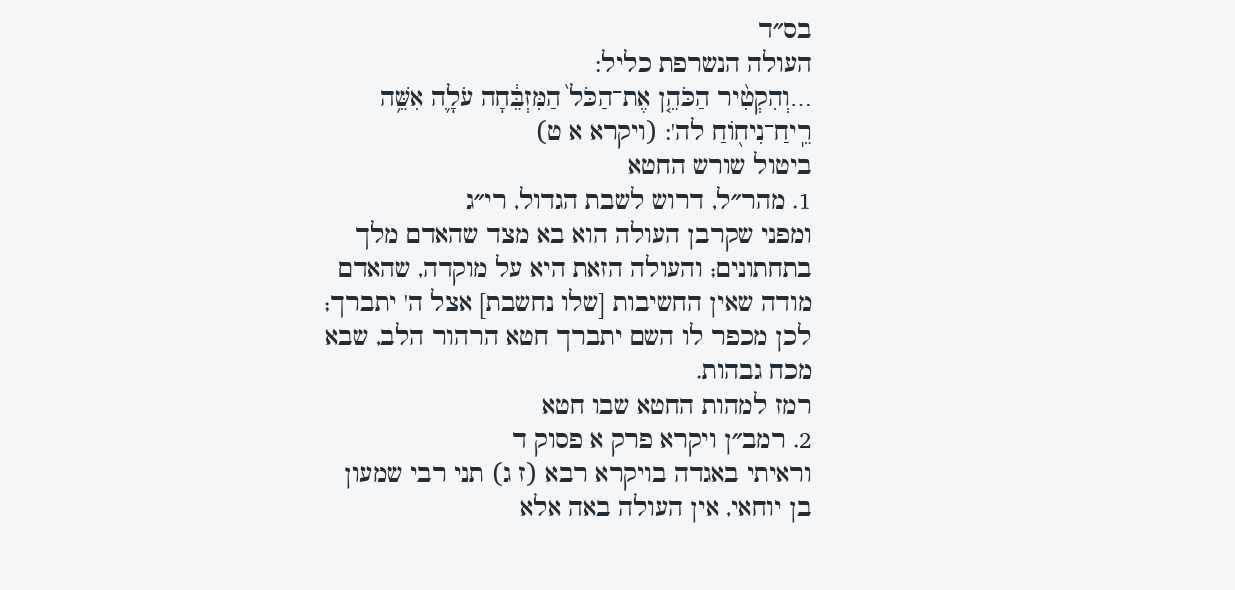בס״ד
העולה הנשרפת כליל:
…וְהִקְטִ֨יר הַכֹּהֵ֤ן אֶת־הַכֹּל֙ הַמִּזְבֵּ֔חָה עֹלָ֛ה אִשֵּׁ֥ה רֵֽיחַ־נִיח֖וֹחַ לה': (ויקרא א ט)
ביטול שורש החטא
1. מהר״ל, דרוש לשבת הגדול, רי״ג
ומפני שקרבן העולה הוא בא מצד שהאדם מלך בתחתונים; והעולה הזאת היא על מוקדה, שהאדם מודה שאין החשיבות [שלו נחשבת] אצל ה' יתברך; לכן מכפר לו השם יתברך חטא הרהור הלב, שבא מכח גבהות.
רמז למהות החטא שבו חטא
2. רמב״ן ויקרא פרק א פסוק ד
וראיתי באגדה בויקרא רבא (ז ג) תני רבי שמעון בן יוחאי, אין העולה באה אלא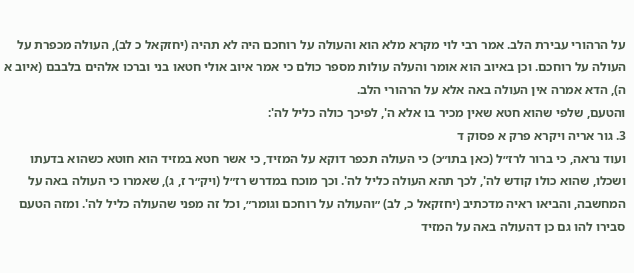על הרהורי עבירת הלב. אמר רבי לוי מקרא מלא הוא והעולה על רוחכם היה לא תהיה (יחזקאל כ לב), העולה מכפרת על העולה על רוחכם. וכן באיוב הוא אומר והעלה עולות מספר כולם כי אמר איוב אולי חטאו בני וברכו אלהים בלבבם (איוב א ה), הדא אמרה אין העולה באה אלא על הרהורי הלב.
והטעם, שלפי שהוא חטא שאין מכיר בו אלא ה', לפיכך כולה כליל לה':
3. גור אריה ויקרא פרק א פסוק ד
ועוד נראה, כי ברור לרז״ל (כאן בתו״כ) כי העולה תכפר דוקא על המזיד, כי אשר חטא במזיד הוא חוטא כשהוא בדעתו ושכלו, שהוא כולו קודש לה', לכך תהא העולה כליל לה'. וכך מוכח במדרש רז״ל (ויק״ר ז, ג), שאמרו כי העולה באה על המחשבה, והביאו ראיה מדכתיב (יחזקאל כ, לב) ״והעולה על רוחכם וגומר״, וכל זה מפני שהעולה כליל לה'. ומזה הטעם סבירו להו גם כן דהעולה באה על המזיד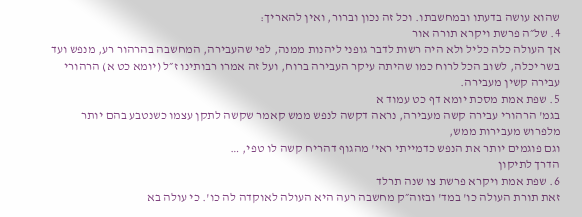שהוא עושה בדעתו ובמחשבתו. וכל זה נכון וברור, ואין להאריך:
4. של״ה פרשת ויקרא תורה אור
אך העולה כלה כליל ולא היה רשות לדבר גופני ליהנות ממנה, לפי שהעבירה, המחשבה בהרהור רע, מנפש ועד בשר יכלה, לשוב הכל לרוח כמו שהיתה עיקר העבירה ברוח, ועל זה אמרו רבותינו ז״ל (יומא כט א) הרהורי עבירה קשין מעבירה.
5. שפת אמת מסכת יומא דף כט עמוד א
בגמ' הרהורי עבירה קשה מעבירה, נראה דקשה לנפש ממש קאמר שקשה לתקן עצמו כשנטבע בהם יותר מלפרוש מעבירות ממש,
וגם פוגמים יותר את הנפש כדמייתי ראי' מהגוף דהריח קשה לו טפי, …
הדרך לתיקון
6. שפת אמת ויקרא פרשת צו שנה תרלד
זאת תורת העולה כו' במד' ובזוה״ק מחשבה רעה היא העולה לאוקדה לה כו'. כי עולה בא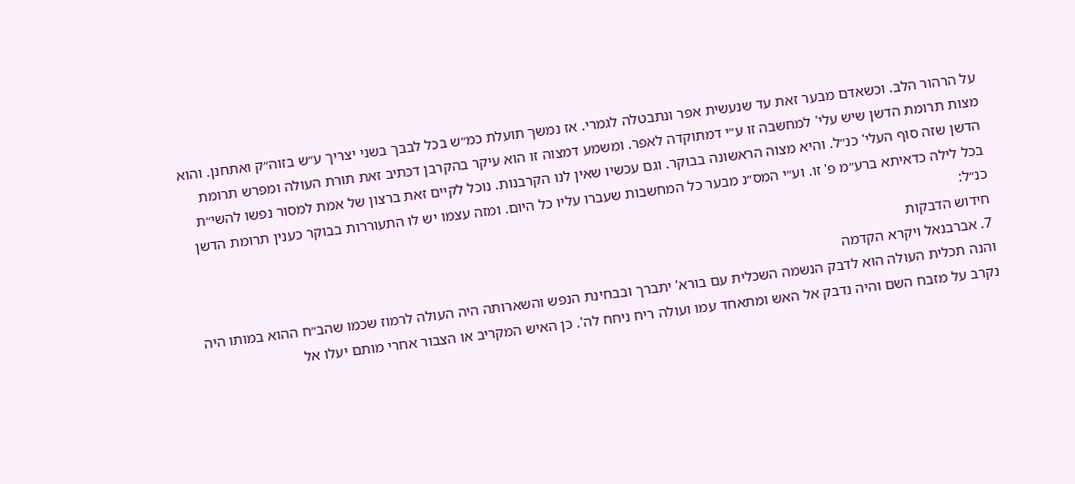על הרהור הלב. וכשאדם מבער זאת עד שנעשית אפר ונתבטלה לגמרי. אז נמשך תועלת כמ״ש בכל לבבך בשני יצריך ע״ש בזוה״ק ואתחנן. והוא מצות תרומת הדשן שיש עלי' למחשבה זו ע״י דמתוקדה לאפר. ומשמע דמצוה זו הוא עיקר בהקרבן דכתיב זאת תורת העולה ומפרש תרומת הדשן שזה סוף העלי' כנ״ל. והיא מצוה הראשונה בבוקר. וגם עכשיו שאין לנו הקרבנות. נוכל לקיים זאת ברצון של אמת למסור נפשו להשי״ת בכל לילה כדאיתא ברע״מ פ' זו. וע״י המס״נ מבער כל המחשבות שעברו עליו כל היום. ומזה עצמו יש לו התעוררות בבוקר כענין תרומת הדשן כנ״ל:
חידוש הדבקות
7. אברבנאל ויקרא הקדמה
והנה תכלית העולה הוא לדבק הנשמה השכלית עם בורא' יתברך ובבחינת הנפש והשארותה היה העולה לרמוז שכמו שהב״ח ההוא במותו היה נקרב על מזבח השם והיה נדבק אל האש ומתאחד עמו ועולה ריח ניחח לה'. כן האיש המקריב או הצבור אחרי מותם יעלו אל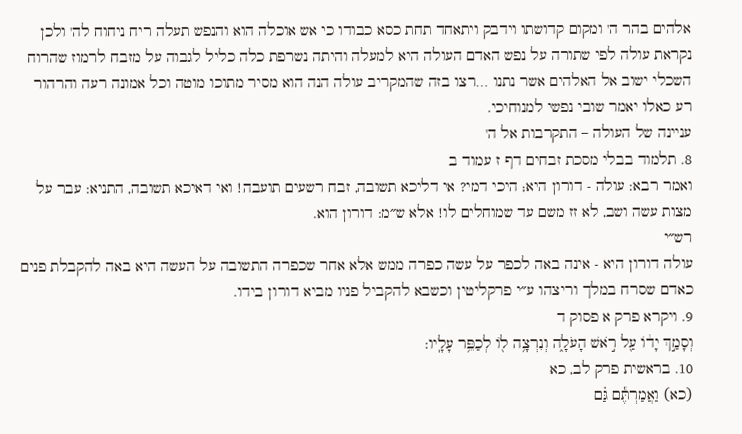אלהים בהר ה' ומקום קדושתו וידבק ויתאחד תחת כסא כבודו כי אש אוכלה הוא והנפש תעלה ריח ניחוח לה' ולכן נקראת עולה לפי שתורה על נפש האדם העולה היא למעלה והיתה נשרפת כלה כליל לגבוה על מזבח לרמוז שהרוח השכלי ישוב אל האלהים אשר נתנו …רצו בזה שהמקריב עולה הנה הוא מסיר מתוכו מוטה וכל אמונה רעה והרהור רע כאלו יאמר שובי נפשי למנוחיכי.
עניינה של העולה – התקרבות אל ה'
8. תלמוד בבלי מסכת זבחים דף ז עמוד ב
ואמר רבא: עולה - דורון היא; היכי דמי? אי דליכא תשובה, זבח רשעים תועבה! ואי דאיכא תשובה, התניא: עבר על מצות עשה ושב, לא זז משם עד שמוחלים לו! אלא ש״מ: דורון הוא.
רש״י
עולה דורון היא - אינה באה לכפר על עשה כפרה ממש אלא אחר שכפרה התשובה על העשה היא באה להקבלת פנים כאדם שסרח במלך וריצהו ע״י פרקליטין וכשבא להקביל פניו מביא דורון בידו.
9. ויקרא פרק א פסוק ד
וְסָמַ֣ךְ יָד֔וֹ עַ֖ל רֹ֣אשׁ הָעֹלָ֑ה וְנִרְצָ֥ה ל֖וֹ לְכַפֵּ֥ר עָלָֽיו:
10. בראשית פרק לב, כא
(כא) וַאֲמַרְתֶּ֕ם גַּ֗ם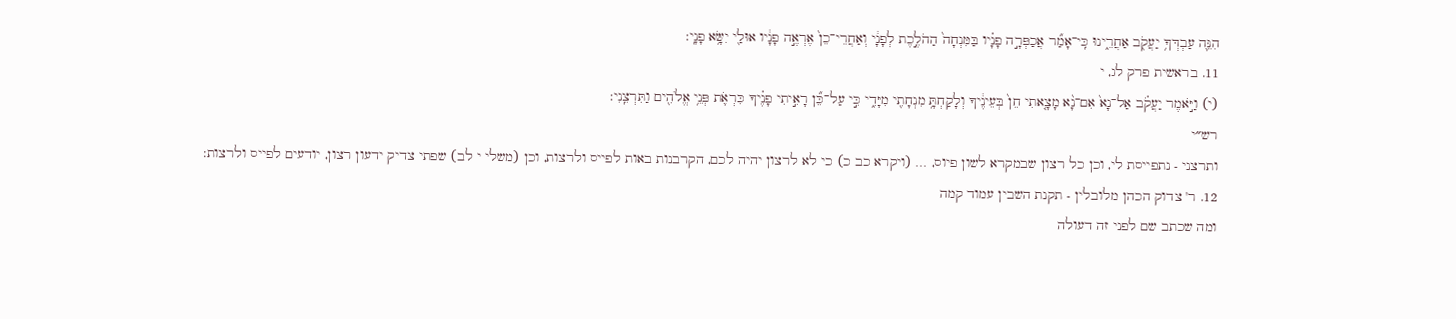הִנֵּ֛ה עַבְדְּךָ֥ יַעֲקֹ֖ב אַחֲרֵ֑ינוּ כִּֽי־אָמַ֞ר אֲכַפְּרָ֣ה פָנָ֗יו בַּמִּנְחָה֙ הַהֹלֶ֣כֶת לְפָנָ֔י וְאַחֲרֵי־כֵן֙ אֶרְאֶ֣ה פָנָ֔יו אוּלַ֖י יִשָּׂ֥א פָנָֽי:
11. בראשית פרק לג, י
(י) וַיֹּ֣אמֶר יַעֲקֹ֗ב אַל־נָא֙ אִם־נָ֨א מָצָ֤אתִי חֵן֙ בְּעֵינֶ֔יךָ וְלָקַחְתָּ֥ מִנְחָתִ֖י מִיָּדִ֑י כִּ֣י עַל־כֵּ֞ן רָאִ֣יתִי פָנֶ֗יךָ כִּרְאֹ֛ת פְּנֵ֥י אֱלֹהִ֖ים וַתִּרְצֵֽנִי:
רש״י
ותרצני - נתפייסת לי, וכן כל רצון שבמקרא לשון פיוס, … (ויקרא כב כ) כי לא לרצון יהיה לכם, הקרבנות באות לפייס ולרצות, וכן (משלי י לב) שפתי צדיק ידעון רצון, יודעים לפייס ולרצות:
12. ר' צדוק הכהן מלובלין - תקנת השבין עמוד קמה
ומה שכתב שם לפני זה דעולה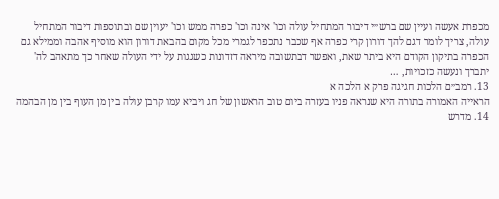מכפרת אעשה ועיין שם ברש״י דיבור המתחיל עולה וכו' אינה וכו' כפרה ממש וכו' יעוין שם ובתוספות דיבור המתחיל עולה, צריך לומר דגם להך דורון קרי כפרה אף שכבר נתכפר לגמרי מכל מקום בהבאת דורון הוא מוסיף אהבה וממילא גם הכפרה בתיקון הקודם היא ביתר שאת, ואפשר דבתשובה מיראה דזדונות כשגגות על ידי העולה שאחר כך מתאהב לה' יתברך ונעשה כזכויות, …
13. רמב״ם הלכות חגיגה פרק א הלכה א
הראייה האמורה בתורה היא שנראה פניו בעזרה ביום טוב הראשון של חג ויביא עמו קרבן עולה בין מן העוף בין מן הבהמה
14. מדרש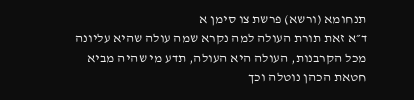תנחומא (ורשא) פרשת צו סימן א
ד״א זאת תורת העולה למה נקרא שמה עולה שהיא עליונה מכל הקרבנות, העולה היא העולה, תדע מי שהיה מביא חטאת הכהן נוטלה וכך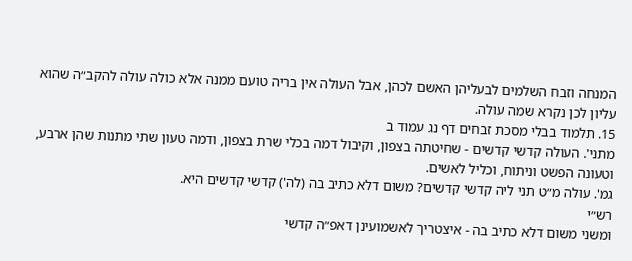המנחה וזבח השלמים לבעליהן האשם לכהן, אבל העולה אין בריה טועם ממנה אלא כולה עולה להקב״ה שהוא עליון לכן נקרא שמה עולה.
15. תלמוד בבלי מסכת זבחים דף נג עמוד ב
מתני'. העולה קדשי קדשים - שחיטתה בצפון, וקיבול דמה בכלי שרת בצפון, ודמה טעון שתי מתנות שהן ארבע, וטעונה הפשט וניתוח, וכליל לאשים.
גמ'. עולה מ״ט תני ליה קדשי קדשים? משום דלא כתיב בה (לה') קדשי קדשים היא.
רש״י
ומשני משום דלא כתיב בה - איצטריך לאשמועינן דאפ״ה קדשי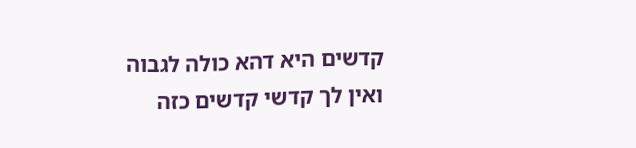קדשים היא דהא כולה לגבוה ואין לך קדשי קדשים כזה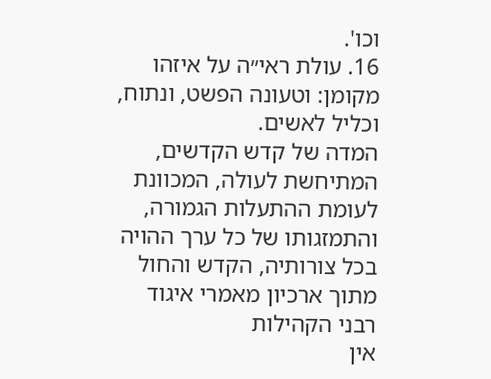וכו'.
16. עולת ראי״ה על איזהו מקומן: וטעונה הפשט, ונתוח, וכליל לאשים.
המדה של קדש הקדשים, המתיחשת לעולה, המכוונת לעומת ההתעלות הגמורה, והתמזגותו של כל ערך ההויה בכל צורותיה, הקדש והחול
מתוך ארכיון מאמרי איגוד רבני הקהילות
אין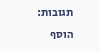תגובות:
הוסף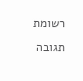רשומת תגובה